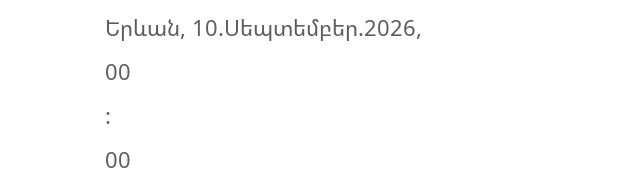Երևան, 10.Սեպտեմբեր.2026,
00
:
00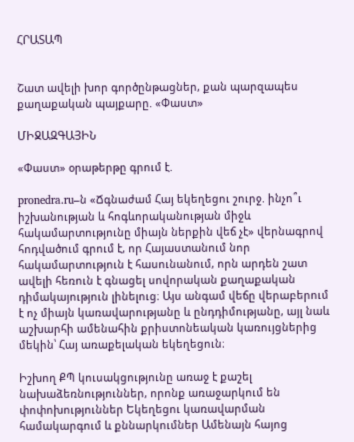ՀՐԱՏԱՊ


Շատ ավելի խոր գործընթացներ, քան պարզապես քաղաքական պայքարը. «Փաստ»

ՄԻՋԱԶԳԱՅԻՆ

«Փաստ» օրաթերթը գրում է.

pronedra.ru–ն «Ճգնաժամ Հայ եկեղեցու շուրջ. ինչո՞ւ իշխանության և հոգևորականության միջև հակամարտությունը միայն ներքին վեճ չէ» վերնագրով հոդվածում գրում է, որ Հայաստանում նոր հակամարտություն է հասունանում, որն արդեն շատ ավելի հեռուն է գնացել սովորական քաղաքական դիմակայություն լինելուց։ Այս անգամ վեճը վերաբերում է ոչ միայն կառավարությանը և ընդդիմությանը, այլ նաև աշխարհի ամենահին քրիստոնեական կառույցներից մեկին՝ Հայ առաքելական եկեղեցուն։

Իշխող ՔՊ կուսակցությունը առաջ է քաշել նախաձեռնություններ, որոնք առաջարկում են փոփոխություններ Եկեղեցու կառավարման համակարգում և քննարկումներ Ամենայն հայոց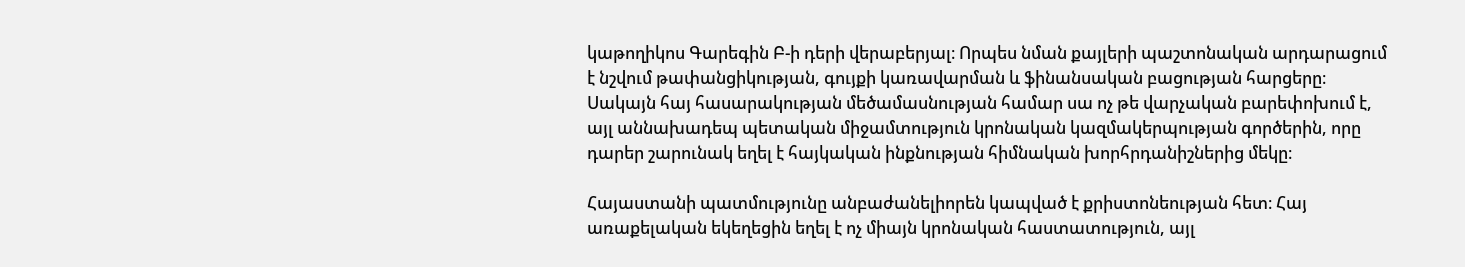կաթողիկոս Գարեգին Բ-ի դերի վերաբերյալ։ Որպես նման քայլերի պաշտոնական արդարացում է նշվում թափանցիկության, գույքի կառավարման և ֆինանսական բացության հարցերը։ Սակայն հայ հասարակության մեծամասնության համար սա ոչ թե վարչական բարեփոխում է, այլ աննախադեպ պետական միջամտություն կրոնական կազմակերպության գործերին, որը դարեր շարունակ եղել է հայկական ինքնության հիմնական խորհրդանիշներից մեկը։

Հայաստանի պատմությունը անբաժանելիորեն կապված է քրիստոնեության հետ։ Հայ առաքելական եկեղեցին եղել է ոչ միայն կրոնական հաստատություն, այլ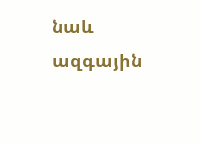նաև ազգային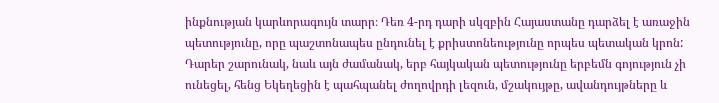ինքնության կարևորագույն տարր։ Դեռ 4-րդ դարի սկզբին Հայաստանը դարձել է առաջին պետությունը, որը պաշտոնապես ընդունել է քրիստոնեությունը որպես պետական կրոն: Դարեր շարունակ, նաև այն ժամանակ, երբ հայկական պետությունը երբեմն գոյություն չի ունեցել, հենց Եկեղեցին է պահպանել ժողովրդի լեզուն, մշակույթը, ավանդույթները և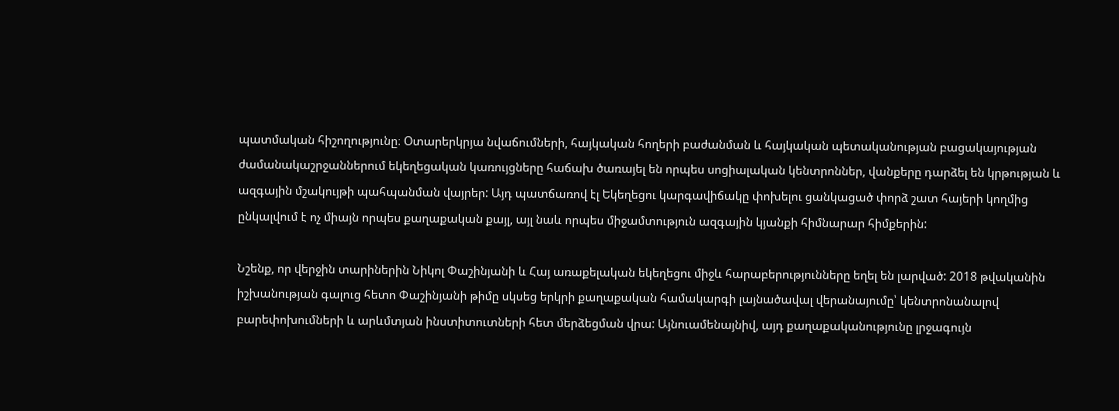պատմական հիշողությունը։ Օտարերկրյա նվաճումների, հայկական հողերի բաժանման և հայկական պետականության բացակայության ժամանակաշրջաններում եկեղեցական կառույցները հաճախ ծառայել են որպես սոցիալական կենտրոններ, վանքերը դարձել են կրթության և ազգային մշակույթի պահպանման վայրեր: Այդ պատճառով էլ Եկեղեցու կարգավիճակը փոխելու ցանկացած փորձ շատ հայերի կողմից ընկալվում է ոչ միայն որպես քաղաքական քայլ, այլ նաև որպես միջամտություն ազգային կյանքի հիմնարար հիմքերին:

Նշենք, որ վերջին տարիներին Նիկոլ Փաշինյանի և Հայ առաքելական եկեղեցու միջև հարաբերությունները եղել են լարված: 2018 թվականին իշխանության գալուց հետո Փաշինյանի թիմը սկսեց երկրի քաղաքական համակարգի լայնածավալ վերանայումը՝ կենտրոնանալով բարեփոխումների և արևմտյան ինստիտուտների հետ մերձեցման վրա: Այնուամենայնիվ, այդ քաղաքականությունը լրջագույն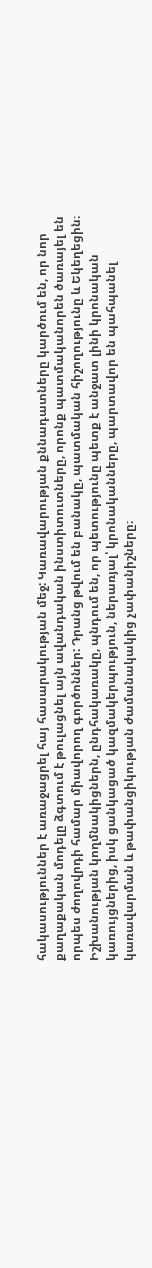հակասություններ է առաջացրել հայ հասարակության մեջ: Կառավարության քննադատները կարծում են, որ նոր քաղաքական մոդելը ձգտում է թուլացնել այն ավանդական ինստիտուտները, որոնք պատմականորեն ծառայել են որպես ժողովրդի համար միավորող գործոններ: Դրանց թվում են բանակը, պատմական հիշողությունը և Եկեղեցին։ Իշխանության կողմնակիցներն, ընդհակառակը, պնդում են, որ պետությունը պետք է անջատ լինի կրոնական կառույցներից, իսկ ցանկացած կազմակերպություն, ներառյալ՝ կրոնականները, պարտավոր են պահպանել կառավարման և թափանցիկության ժամանակակից չափանիշները։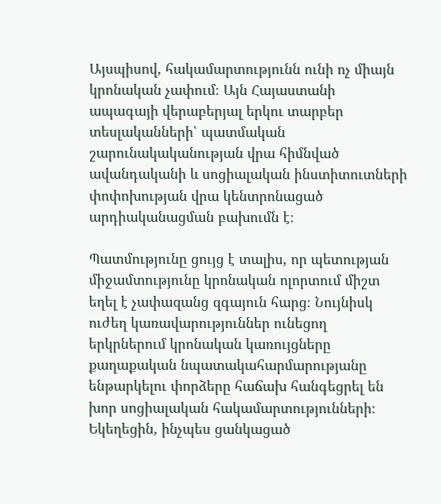Այսպիսով, հակամարտությունն ունի ոչ միայն կրոնական չափում։ Այն Հայաստանի ապագայի վերաբերյալ երկու տարբեր տեսլականների՝ պատմական շարունակականության վրա հիմնված ավանդականի և սոցիալական ինստիտուտների փոփոխության վրա կենտրոնացած արդիականացման բախումն է։

Պատմությունը ցույց է տալիս, որ պետության միջամտությունը կրոնական ոլորտում միշտ եղել է չափազանց զգայուն հարց։ Նույնիսկ ուժեղ կառավարություններ ունեցող երկրներում կրոնական կառույցները քաղաքական նպատակահարմարությանը ենթարկելու փորձերը հաճախ հանգեցրել են խոր սոցիալական հակամարտությունների։ Եկեղեցին, ինչպես ցանկացած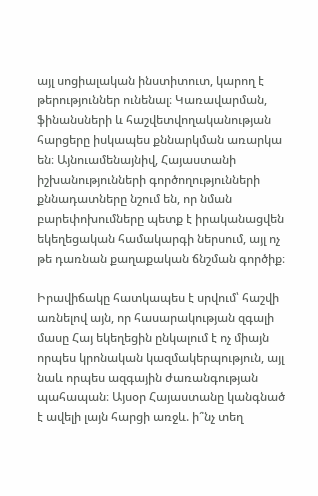այլ սոցիալական ինստիտուտ, կարող է թերություններ ունենալ։ Կառավարման, ֆինանսների և հաշվետվողականության հարցերը իսկապես քննարկման առարկա են։ Այնուամենայնիվ, Հայաստանի իշխանությունների գործողությունների քննադատները նշում են, որ նման բարեփոխումները պետք է իրականացվեն եկեղեցական համակարգի ներսում, այլ ոչ թե դառնան քաղաքական ճնշման գործիք։

Իրավիճակը հատկապես է սրվում՝ հաշվի առնելով այն, որ հասարակության զգալի մասը Հայ եկեղեցին ընկալում է ոչ միայն որպես կրոնական կազմակերպություն, այլ նաև որպես ազգային ժառանգության պահապան։ Այսօր Հայաստանը կանգնած է ավելի լայն հարցի առջև. ի՞նչ տեղ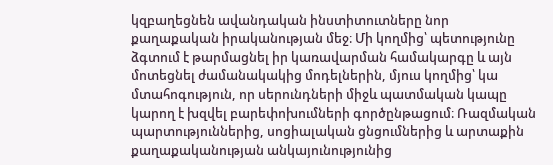կզբաղեցնեն ավանդական ինստիտուտները նոր քաղաքական իրականության մեջ։ Մի կողմից՝ պետությունը ձգտում է թարմացնել իր կառավարման համակարգը և այն մոտեցնել ժամանակակից մոդելներին, մյուս կողմից՝ կա մտահոգություն, որ սերունդների միջև պատմական կապը կարող է խզվել բարեփոխումների գործընթացում։ Ռազմական պարտություններից, սոցիալական ցնցումներից և արտաքին քաղաքականության անկայունությունից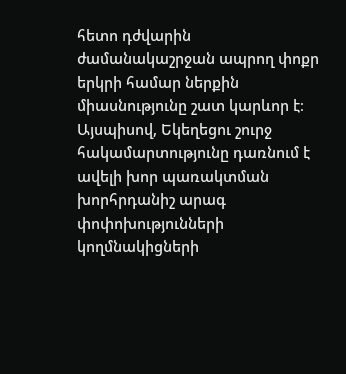հետո դժվարին ժամանակաշրջան ապրող փոքր երկրի համար ներքին միասնությունը շատ կարևոր է։ Այսպիսով, Եկեղեցու շուրջ հակամարտությունը դառնում է ավելի խոր պառակտման խորհրդանիշ արագ փոփոխությունների կողմնակիցների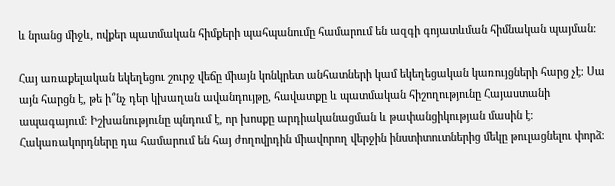և նրանց միջև, ովքեր պատմական հիմքերի պահպանումը համարում են ազգի գոյատևման հիմնական պայման։

Հայ առաքելական եկեղեցու շուրջ վեճը միայն կոնկրետ անհատների կամ եկեղեցական կառույցների հարց չէ։ Սա այն հարցն է, թե ի՞նչ դեր կխաղան ավանդույթը, հավատքը և պատմական հիշողությունը Հայաստանի ապագայում։ Իշխանությունը պնդում է, որ խոսքը արդիականացման և թափանցիկության մասին է։ Հակառակորդները դա համարում են հայ ժողովրդին միավորող վերջին ինստիտուտներից մեկը թուլացնելու փորձ։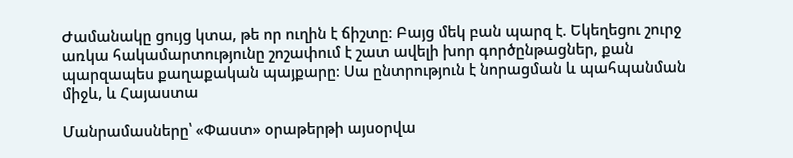Ժամանակը ցույց կտա, թե որ ուղին է ճիշտը։ Բայց մեկ բան պարզ է. Եկեղեցու շուրջ առկա հակամարտությունը շոշափում է շատ ավելի խոր գործընթացներ, քան պարզապես քաղաքական պայքարը։ Սա ընտրություն է նորացման և պահպանման միջև, և Հայաստա

Մանրամասները՝ «Փաստ» օրաթերթի այսօրվա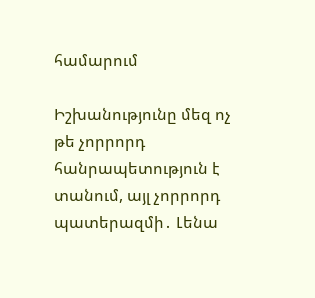համարում

Իշխանությունը մեզ ոչ թե չորրորդ հանրապետություն է տանում, այլ չորրորդ պատերազմի․ Լենա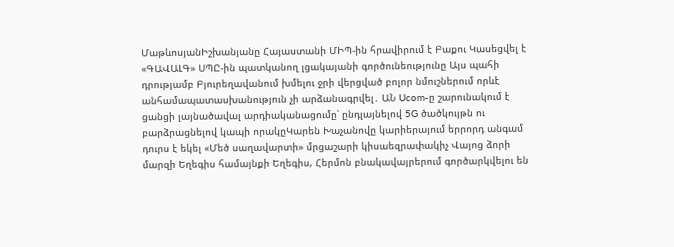ՄաթևոսյանԻշխանյանը Հայաստանի ՄԻՊ-ին հրավիրում է Բաքու Կասեցվել է «ԳԱՎԱԼԳ» ՍՊԸ-ին պատկանող լցակայանի գործունեությունը Այս պահի դրությամբ Բյուրեղավանում խմելու ջրի վերցված բոլոր նմուշներում որևէ անհամապատասխանություն չի արձանագրվել․ ԱՆ Ucom-ը շարունակում է ցանցի լայնածավալ արդիականացումը՝ ընդլայնելով 5G ծածկույթն ու բարձրացնելով կապի որակըԿարեն Խաչանովը կարիերայում երրորդ անգամ դուրս է եկել «Մեծ սաղավարտի» մրցաշարի կիսաեզրափակիչ Վայոց ձորի մարզի Եղեգիս համայնքի Եղեգիս, Հերմոն բնակավայրերում գործարկվելու են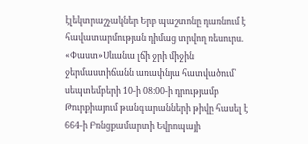էլեկտրաշչակներ Երբ պաշտոնը դառնում է հավատարմության դիմաց տրվող ռեսուրս. «Փաստ»Սևանա լճի ջրի միջին ջերմաստիճանն առափնյա հատվածում՝ սեպտեմբերի 10-ի 08։00-ի դրությամբ Թուրքիայում թանգարանների թիվը հասել է 664-ի Բռնցքամարտի Եվրոպայի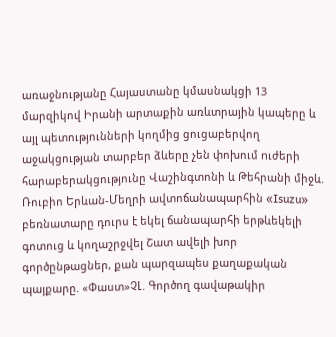առաջնությանը Հայաստանը կմասնակցի 13 մարզիկով Իրանի արտաքին առևտրային կապերը և այլ պետությունների կողմից ցուցաբերվող աջակցության տարբեր ձևերը չեն փոխում nւժերի հարաբերակցությունը Վաշինգտոնի և Թեհրանի միջև. Ռուբիո Երևան-Մեղրի ավտոճանապարհին «Isuzu» բեռնատարը դուրս է եկել ճանապարհի երթևեկելի գոտուց և կողաշրջվել Շատ ավելի խոր գործընթացներ, քան պարզապես քաղաքական պայքարը. «Փաստ»ՉԼ. Գործող գավաթակիր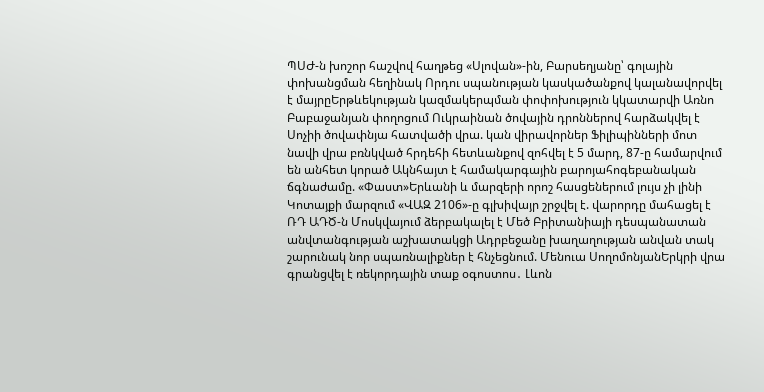ՊՍԺ-ն խոշոր հաշվով հաղթեց «Սլովան»-ին, Բարսեղյանը՝ գոլային փոխանցման հեղինակ Որդու սպանության կասկածանքով կալանավորվել է մայրըԵրթևեկության կազմակերպման փոփոխություն կկատարվի Առնո Բաբաջանյան փողոցում Ուկրաինան ծովային դրոններով հարձակվել է Սոչիի ծովափնյա հատվածի վրա. կան վիրավորներ Ֆիլիպինների մոտ նավի վրա բռնկված հրդեհի հետևանքով զոհվել է 5 մարդ, 87-ը համարվում են անհետ կորած Ակնհայտ է համակարգային բարոյահոգեբանական ճգնաժամը. «Փաստ»Երևանի և մարզերի որոշ հասցեներում լույս չի լինի Կոտայքի մարզում «ՎԱԶ 2106»-ը գլխիվայր շրջվել է. վարորդը մահացել է ՌԴ ԱԴԾ-ն Մոսկվայում ձերբակալել է Մեծ Բրիտանիայի դեսպանատան անվտանգության աշխատակցի Ադրբեջանը խաղաղության անվան տակ շարունակ նոր սպառնալիքներ է հնչեցնում. Մենուա ՍողոմոնյանԵրկրի վրա գրանցվել է ռեկորդային տաք օգոստոս․ Լևոն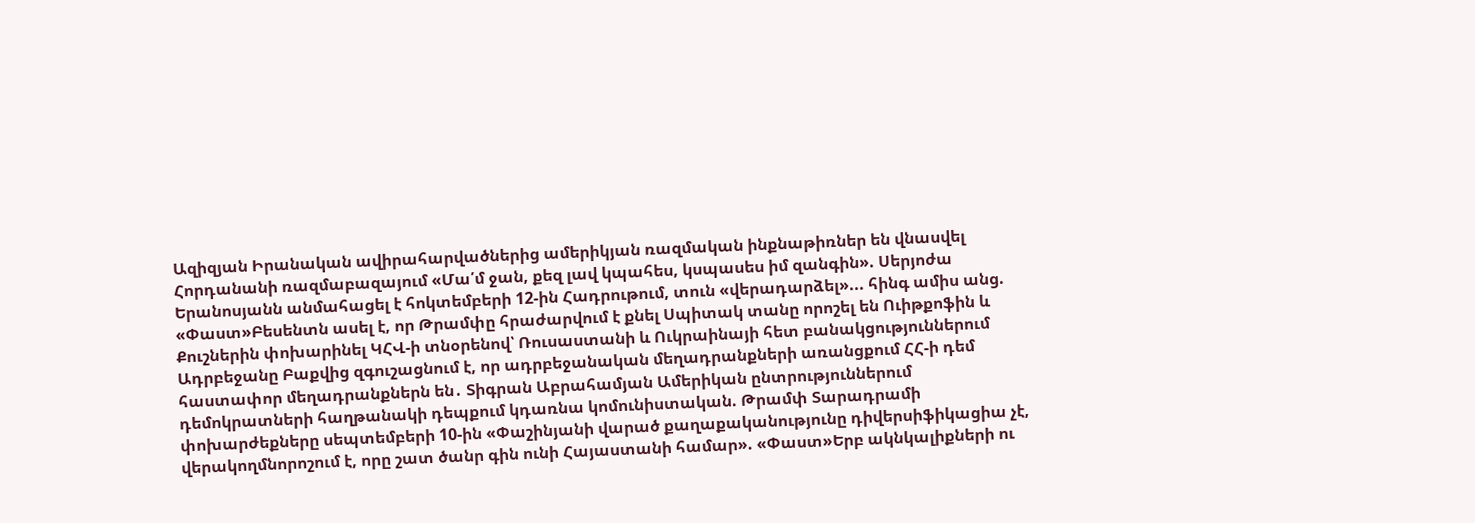Ազիզյան Իրանական ավիրահարվածներից ամերիկյան ռազմական ինքնաթիռներ են վնասվել Հորդանանի ռազմաբազայում «Մա՛մ ջան, քեզ լավ կպահես, կսպասես իմ զանգին». Սերյոժա Երանոսյանն անմահացել է հոկտեմբերի 12-ին Հադրութում, տուն «վերադարձել»... հինգ ամիս անց. «Փաստ»Բեսենտն ասել է, որ Թրամփը հրաժարվում է քնել Սպիտակ տանը որոշել են Ուիթքոֆին և Քուշներին փոխարինել ԿՀՎ-ի տնօրենով՝ Ռուսաստանի և Ուկրաինայի հետ բանակցություններում Ադրբեջանը Բաքվից զգուշացնում է, որ ադրբեջանական մեղադրանքների առանցքում ՀՀ-ի դեմ հաստափոր մեղադրանքներն են․ Տիգրան Աբրահամյան Ամերիկան ընտրություններում դեմոկրատների հաղթանակի դեպքում կդառնա կոմունիստական. Թրամփ Տարադրամի փոխարժեքները սեպտեմբերի 10-ին «Փաշինյանի վարած քաղաքականությունը դիվերսիֆիկացիա չէ, վերակողմնորոշում է, որը շատ ծանր գին ունի Հայաստանի համար». «Փաստ»Երբ ակնկալիքների ու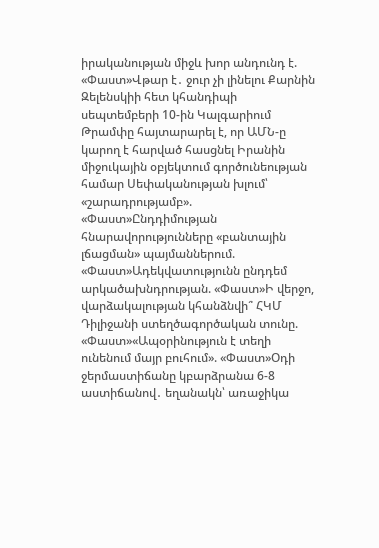իրականության միջև խոր անդունդ է. «Փաստ»Վթար է․ ջուր չի լինելու Քարնին Զելենսկիի հետ կհանդիպի սեպտեմբերի 10-ին Կալգարիում Թրամփը հայտարարել է, որ ԱՄՆ-ը կարող է հարված հասցնել Իրանին միջուկային օբյեկտում գործունեության համար Սեփականության խլում՝ «շարադրությամբ». «Փաստ»Ընդդիմության հնարավորությունները «բանտային լճացման» պայմաններում. «Փաստ»Ադեկվատությունն ընդդեմ արկածախնդրության. «Փաստ»Ի վերջո, վարձակալության կհանձնվի՞ ՀԿՄ Դիլիջանի ստեղծագործական տունը. «Փաստ»«Ապօրինություն է տեղի ունենում մայր բուհում». «Փաստ»Օդի ջերմաստիճանը կբարձրանա 6-8 աստիճանով․ եղանակն՝ առաջիկա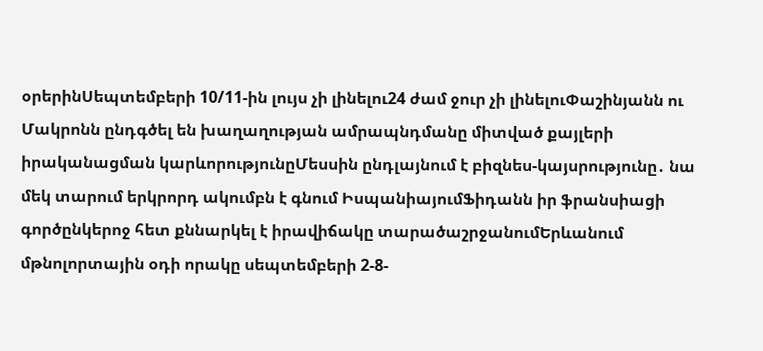օրերինՍեպտեմբերի 10/11-ին լույս չի լինելու24 ժամ ջուր չի լինելուՓաշինյանն ու Մակրոնն ընդգծել են խաղաղության ամրապնդմանը միտված քայլերի իրականացման կարևորությունըՄեսսին ընդլայնում է բիզնես-կայսրությունը․ նա մեկ տարում երկրորդ ակումբն է գնում ԻսպանիայումՖիդանն իր ֆրանսիացի գործընկերոջ հետ քննարկել է իրավիճակը տարածաշրջանումԵրևանում մթնոլորտային օդի որակը սեպտեմբերի 2-8-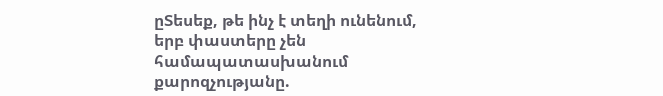ըՏեսեք, թե ինչ է տեղի ունենում, երբ փաստերը չեն համապատասխանում քարոզչությանը.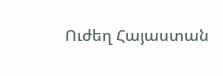Ուժեղ Հայաստան